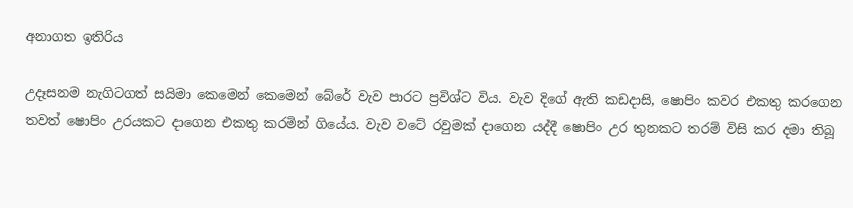අනාගත ඉතිරිය

උදෑසනම නැගිටගත් සයිමා කෙමෙන් කෙමෙන් බේරේ වැව පාරට ප්‍රවිශ්ට විය. වැව දිගේ ඇති කඩදාසි, ෂොපිං කවර එකතු කරගෙන තවත් ෂොපිං උරයකට දාගෙන එකතු කරමින් ගියේය. වැව වටේ රවුමක් දාගෙන යද්දී ෂොපිං උර තුනකට තරම් විසි කර දමා තිබූ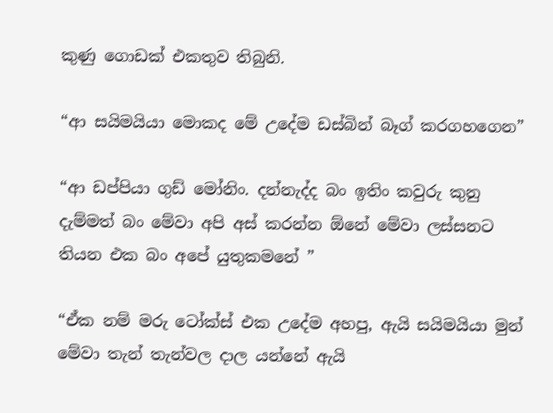කුණු ගොඩක් එකතුව තිබුනි.

“ආ සයිමයියා මොකද මේ උදේම ඩස්බින් බෑග් කරගහගෙන”

“ආ ඩප්පියා ගුඩ් මෝනිං. දන්නැද්ද බං ඉතිං කවුරු කුනු දැම්මත් බං මේවා අපි අස් කරන්න ඕනේ මේවා ලස්සනට තියන එක බං අපේ යුතුකමනේ ”

“ඒක නම් මරු ටෝක්ස් එක උදේම අහපු, ඇයි සයිමයියා මුන් මේවා තැන් තැන්වල දාල යන්නේ ඇයි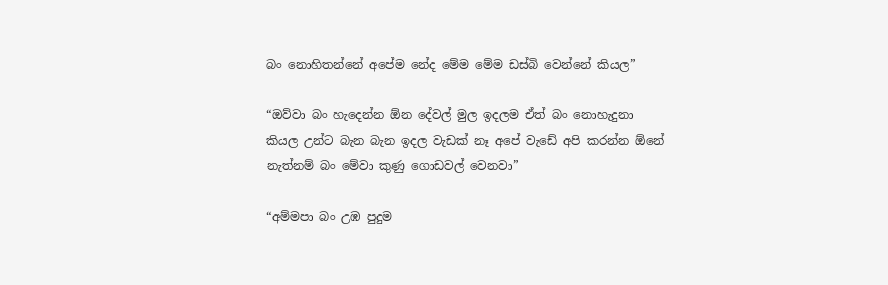බං නොහිතන්නේ අපේම නේද මේම මේම ඩස්බි වෙන්නේ කියල”

“ඔව්වා බං හැදෙන්න ඕන දේවල් මුල ඉදලම ඒත් බං නොහැදුනා කියල උන්ට බැන බැන ඉදල වැඩක් නෑ අපේ වැඩේ අපි කරන්න ඕනේ නැත්නම් බං මේවා කුණු ගොඩවල් වෙනවා”

“අම්මපා බං උඹ පුදුම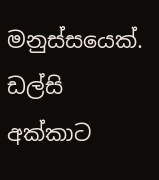මනුස්සයෙක්. ඩල්සි අක්කාට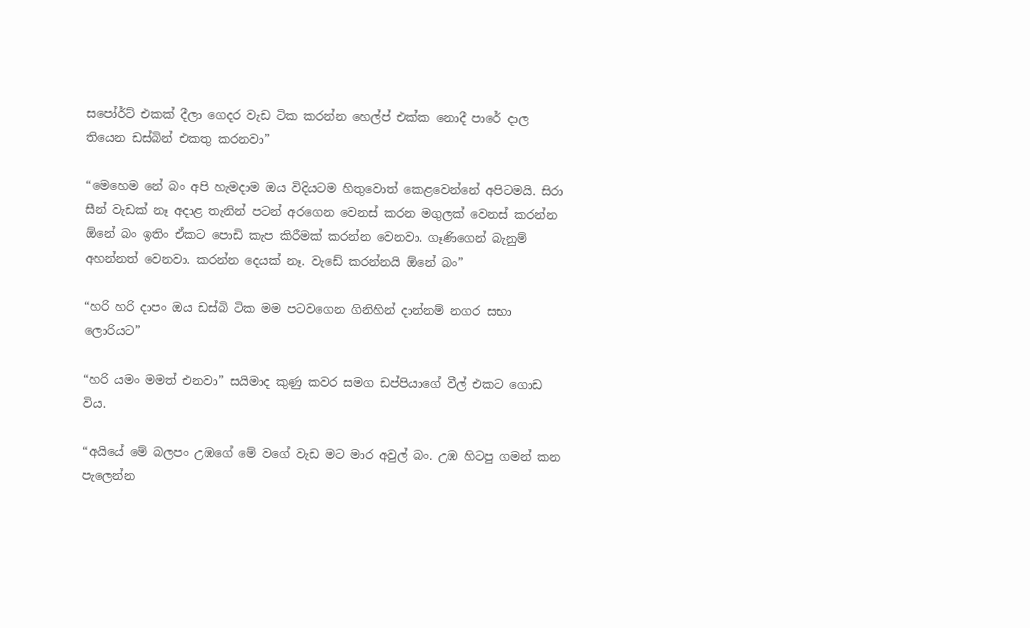සපෝර්ට් එකක් දීලා ගෙදර වැඩ ටික කරන්න හෙල්ප් එක්ක නොදී පාරේ දාල තියෙන ඩස්බින් එකතු කරනවා”

“මෙහෙම නේ බං අපි හැමදාම ඔය විදියටම හිතුවොත් කෙළවෙන්නේ අපිටමයි. සිරා සීන් වැඩක් නෑ අදාළ තැනින් පටන් අරගෙන වෙනස් කරන මගුලක් වෙනස් කරන්න ඕනේ බං ඉතිං ඒකට පොඩි කැප කිරීමක් කරන්න වෙනවා. ගෑණිගෙන් බැනුම් අහන්නත් වෙනවා. කරන්න දෙයක් නෑ. වැඩේ කරන්නයි ඕනේ බං”

“හරි හරි දාපං ඔය ඩස්බි ටික මම පටවගෙන ගිනිහින් දාන්නම් නගර සභා ලොරියට”

“හරි යමං මමත් එනවා” සයිමාද කුණු කවර සමග ඩප්පියාගේ වීල් එකට ගොඩ විය.

“අයියේ මේ බලපං උඹගේ මේ වගේ වැඩ මට මාර අවුල් බං. උඹ හිටපු ගමන් කන පැලෙන්න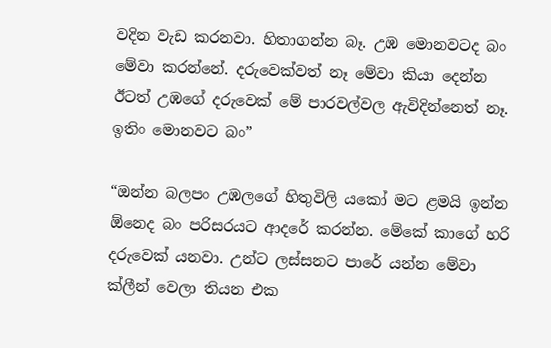වදින වැඩ කරනවා. හිතාගන්න බෑ. උඹ මොනවටද බං මේවා කරන්නේ. දරුවෙක්වත් නෑ මේවා කියා දෙන්න ඊටත් උඹගේ දරුවෙක් මේ පාරවල්වල ඇවිදින්නෙත් නෑ. ඉතිං මොනවට බං”

“ඔන්න බලපං උඹලගේ හිතුවිලි යකෝ මට ළමයි ඉන්න ඕනෙද බං පරිසරයට ආදරේ කරන්න. මේකේ කාගේ හරි දරුවෙක් යනවා. උන්ට ලස්සනට පාරේ යන්න මේවා ක්ලීන් වෙලා තියන එක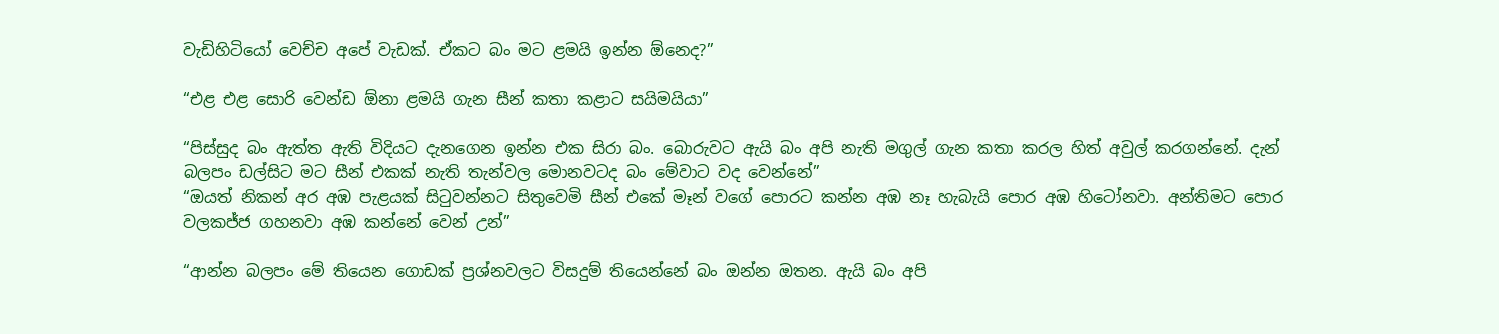වැඩිහිටියෝ වෙච්ච අපේ වැඩක්. ඒකට බං මට ළමයි ඉන්න ඕනෙද?”

“එළ එළ සොරි වෙන්ඩ ඕනා ළමයි ගැන සීන් කතා කළාට සයිමයියා”

“පිස්සුද බං ඇත්ත ඇති විදියට දැනගෙන ඉන්න එක සිරා බං. බොරුවට ඇයි බං අපි නැති මගුල් ගැන කතා කරල හිත් අවුල් කරගන්නේ. දැන් බලපං ඩල්සිට මට සීන් එකක් නැති තැන්වල මොනවටද බං මේවාට වද වෙන්නේ”
“ඔයත් නිකන් අර අඹ පැළයක් සිටුවන්නට සිතුවෙමි සීන් එකේ මෑන් වගේ පොරට කන්න අඹ නෑ හැබැයි පොර අඹ හිටෝනවා. අන්තිමට පොර වලකජ්ජ ගහනවා අඹ කන්නේ වෙන් උන්”

“ආන්න බලපං මේ තියෙන ගොඩක් ප්‍රශ්නවලට විසදුම් තියෙන්නේ බං ඔන්න ඔතන. ඇයි බං අපි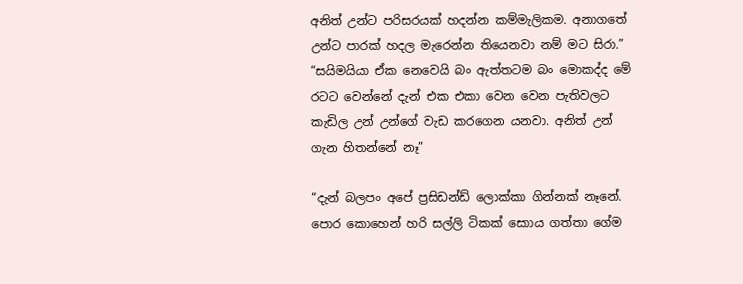අනිත් උන්ට පරිසරයක් හදන්න කම්මැලිකම. අනාගතේ උන්ට පාරක් හදල මැරෙන්න තියෙනවා නම් මට සිරා.”
“සයිමයියා ඒක නෙවෙයි බං ඇත්තටම බං මොකද්ද මේ රටට වෙන්නේ දැන් එක එකා වෙන වෙන පැතිවලට කැඩිල උන් උන්ගේ වැඩ කරගෙන යනවා. අනිත් උන් ගැන හිතන්නේ නෑ”

“දැන් බලපං අපේ ප්‍රසිඩන්ඩ් ලොක්කා ගින්නක් නෑනේ. පොර කොහෙන් හරි සල්ලි ටිකක් සොාය ගත්තා ගේම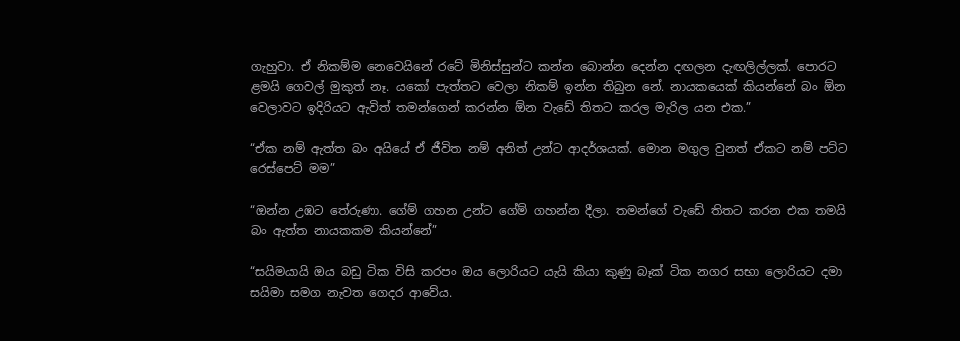ගැහුවා. ඒ නිකම්ම නෙවෙයිනේ රටේ මිනිස්සුන්ට කන්න බොන්න දෙන්න දඟලන දැඟලිල්ලක්. පොරට ළමයි ගෙවල් මුකුත් නෑ. යකෝ පැත්තට වෙලා නිකම් ඉන්න තිබුන නේ. නායකයෙක් කියන්නේ බං ඕන වෙලාවට ඉදිරියට ඇවිත් තමන්ගෙන් කරන්න ඕන වැඩේ තිතට කරල මැරිල යන එක.”

“ඒක නම් ඇත්ත බං අයියේ ඒ ජීවිත නම් අනිත් උන්ට ආදර්ශයක්. මොන මගුල වුනත් ඒකට නම් පට්ට රෙස්පෙට් මම”

“ඔන්න උඹට තේරුණා. ගේම් ගහන උන්ට ගේම් ගහන්න දීලා. තමන්ගේ වැඩේ තිතට කරන එක තමයි බං ඇත්ත නායකකම කියන්නේ”

“සයිමයායි ඔය බඩු ටික විසි කරපං ඔය ලොරියට යැයි කියා කුණු බෑක් ටික නගර සභා ලොරියට දමා සයිමා සමග නැවත ගෙදර ආවේය.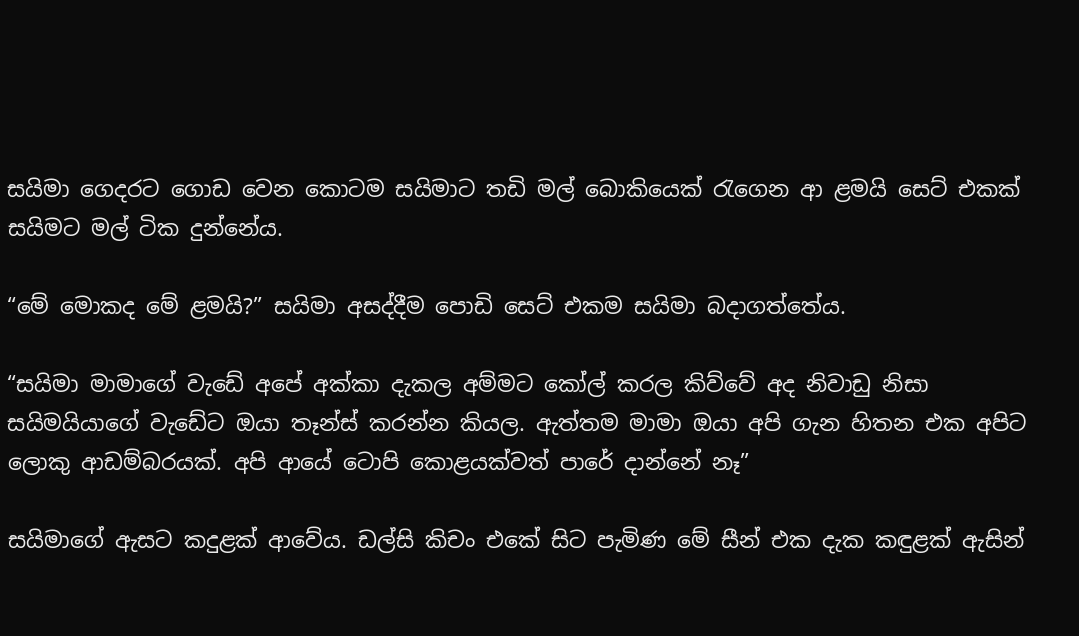සයිමා ගෙදරට ගොඩ වෙන කොටම සයිමාට තඩි මල් බොකියෙක් රැගෙන ආ ළමයි සෙට් එකක් සයිමට මල් ටික දුන්නේය.

“මේ මොකද මේ ළමයි?” සයිමා අසද්දීම පොඩි සෙට් එකම සයිමා බදාගත්තේය.

“සයිමා මාමාගේ වැඩේ අපේ අක්කා දැකල අම්මට කෝල් කරල කිව්වේ අද නිවාඩු නිසා සයිමයියාගේ වැඩේට ඔයා තෑන්ස් කරන්න කියල. ඇත්තම මාමා ඔයා අපි ගැන හිතන එක අපිට ලොකු ආඩම්බරයක්. අපි ආයේ ටොපි කොළයක්වත් පාරේ දාන්නේ නෑ”

සයිමාගේ ඇසට කදුළක් ආවේය. ඩල්සි කිචං එකේ සිට පැමිණ මේ සීන් එක දැක කඳුළක් ඇසින්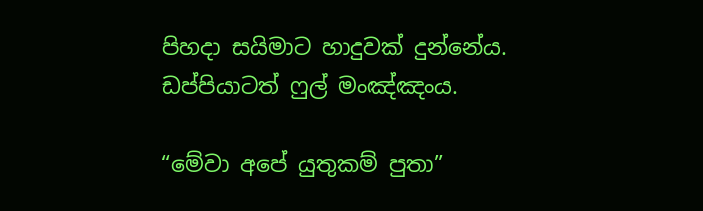පිහදා සයිමාට හාදුවක් දුන්නේය. ඩප්පියාටත් ෆුල් මංඤ්ඤංය.

“මේවා අපේ යුතුකම් පුතා”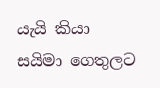යැයි කියා සයිමා ගෙතුලට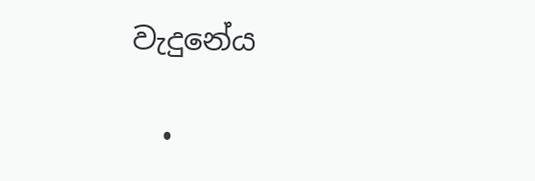වැදුනේය

  •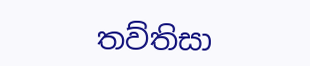තව්තිසා